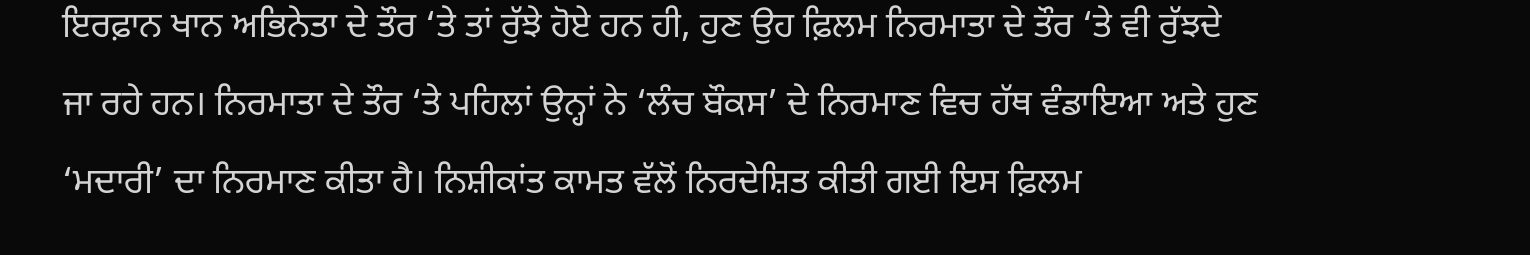ਇਰਫ਼ਾਨ ਖਾਨ ਅਭਿਨੇਤਾ ਦੇ ਤੌਰ ‘ਤੇ ਤਾਂ ਰੁੱਝੇ ਹੋਏ ਹਨ ਹੀ, ਹੁਣ ਉਹ ਫ਼ਿਲਮ ਨਿਰਮਾਤਾ ਦੇ ਤੌਰ ‘ਤੇ ਵੀ ਰੁੱਝਦੇ ਜਾ ਰਹੇ ਹਨ। ਨਿਰਮਾਤਾ ਦੇ ਤੌਰ ‘ਤੇ ਪਹਿਲਾਂ ਉਨ੍ਹਾਂ ਨੇ ‘ਲੰਚ ਬੌਕਸ’ ਦੇ ਨਿਰਮਾਣ ਵਿਚ ਹੱਥ ਵੰਡਾਇਆ ਅਤੇ ਹੁਣ ‘ਮਦਾਰੀ’ ਦਾ ਨਿਰਮਾਣ ਕੀਤਾ ਹੈ। ਨਿਸ਼ੀਕਾਂਤ ਕਾਮਤ ਵੱਲੋਂ ਨਿਰਦੇਸ਼ਿਤ ਕੀਤੀ ਗਈ ਇਸ ਫ਼ਿਲਮ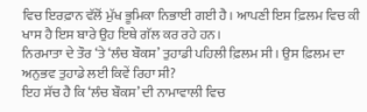ਵਿਚ ਇਰਫ਼ਾਨ ਵੱਲੋਂ ਮੁੱਖ ਭੂਮਿਕਾ ਨਿਭਾਈ ਗਈ ਹੈ। ਆਪਣੀ ਇਸ ਫ਼ਿਲਮ ਵਿਚ ਕੀ ਖਾਸ ਹੈ ਇਸ ਬਾਰੇ ਉਹ ਇਥੇ ਗੱਲ ਕਰ ਰਹੇ ਹਨ।
ਨਿਰਮਾਤਾ ਦੇ ਤੌਰ ‘ਤੇ ‘ਲੰਚ ਬੌਕਸ’ ਤੁਹਾਡੀ ਪਹਿਲੀ ਫ਼ਿਲਮ ਸੀ। ਉਸ ਫ਼ਿਲਮ ਦਾ ਅਨੁਭਵ ਤੁਹਾਡੇ ਲਈ ਕਿਵੇਂ ਰਿਹਾ ਸੀ?
ਇਹ ਸੱਚ ਹੈ ਕਿ ‘ਲੰਚ ਬੌਕਸ’ ਦੀ ਨਾਮਾਵਾਲੀ ਵਿਚ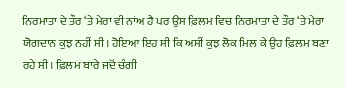ਨਿਰਮਾਤਾ ਦੇ ਤੌਰ ‘ਤੇ ਮੇਰਾ ਵੀ ਨਾਂਅ ਹੈ ਪਰ ਉਸ ਫ਼ਿਲਮ ਵਿਚ ਨਿਰਮਾਤਾ ਦੇ ਤੌਰ ‘ਤੇ ਮੇਰਾ ਯੋਗਦਾਨ ਕੁਝ ਨਹੀਂ ਸੀ। ਹੋਇਆ ਇਹ ਸੀ ਕਿ ਅਸੀਂ ਕੁਝ ਲੋਕ ਮਿਲ ਕੇ ਉਹ ਫ਼ਿਲਮ ਬਣਾ ਰਹੇ ਸੀ। ਫ਼ਿਲਮ ਬਾਰੇ ਜਦੋਂ ਚੰਗੀ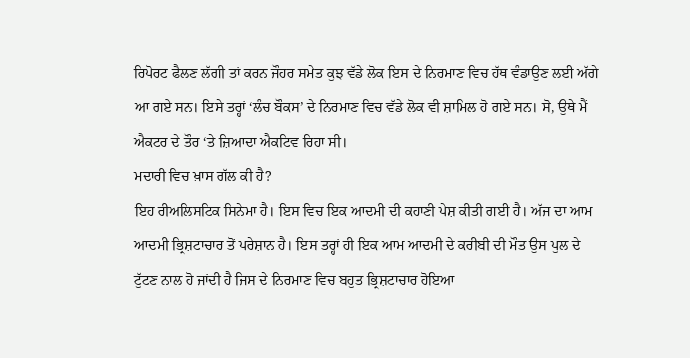ਰਿਪੋਰਟ ਫੈਲਣ ਲੱਗੀ ਤਾਂ ਕਰਨ ਜੌਹਰ ਸਮੇਤ ਕੁਝ ਵੱਡੇ ਲੋਕ ਇਸ ਦੇ ਨਿਰਮਾਣ ਵਿਚ ਹੱਥ ਵੰਡਾਉਣ ਲਈ ਅੱਗੇ ਆ ਗਏ ਸਨ। ਇਸੇ ਤਰ੍ਹਾਂ ‘ਲੰਚ ਬੌਕਸ’ ਦੇ ਨਿਰਮਾਣ ਵਿਚ ਵੱਡੇ ਲੋਕ ਵੀ ਸ਼ਾਮਿਲ ਹੋ ਗਏ ਸਨ। ਸੋ, ਉਥੇ ਮੈਂ ਐਕਟਰ ਦੇ ਤੌਰ ‘ਤੇ ਜ਼ਿਆਦਾ ਐਕਟਿਵ ਰਿਹਾ ਸੀ।
ਮਦਾਰੀ ਵਿਚ ਖ਼ਾਸ ਗੱਲ ਕੀ ਹੈ?
ਇਹ ਰੀਅਲਿਸਟਿਕ ਸਿਨੇਮਾ ਹੈ। ਇਸ ਵਿਚ ਇਕ ਆਦਮੀ ਦੀ ਕਹਾਣੀ ਪੇਸ਼ ਕੀਤੀ ਗਈ ਹੈ। ਅੱਜ ਦਾ ਆਮ ਆਦਮੀ ਭ੍ਰਿਸ਼ਟਾਚਾਰ ਤੋਂ ਪਰੇਸ਼ਾਨ ਹੈ। ਇਸ ਤਰ੍ਹਾਂ ਹੀ ਇਕ ਆਮ ਆਦਮੀ ਦੇ ਕਰੀਬੀ ਦੀ ਮੌਤ ਉਸ ਪੁਲ ਦੇ ਟੁੱਟਣ ਨਾਲ ਹੋ ਜਾਂਦੀ ਹੈ ਜਿਸ ਦੇ ਨਿਰਮਾਣ ਵਿਚ ਬਹੁਤ ਭ੍ਰਿਸ਼ਟਾਚਾਰ ਹੋਇਆ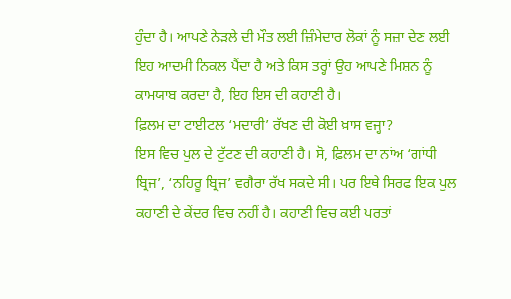ਹੁੰਦਾ ਹੈ। ਆਪਣੇ ਨੇੜਲੇ ਦੀ ਮੌਤ ਲਈ ਜ਼ਿੰਮੇਦਾਰ ਲੋਕਾਂ ਨੂੰ ਸਜ਼ਾ ਦੇਣ ਲਈ ਇਹ ਆਦਮੀ ਨਿਕਲ ਪੈਂਦਾ ਹੈ ਅਤੇ ਕਿਸ ਤਰ੍ਹਾਂ ਉਹ ਆਪਣੇ ਮਿਸ਼ਨ ਨੂੰ ਕਾਮਯਾਬ ਕਰਦਾ ਹੈ, ਇਹ ਇਸ ਦੀ ਕਹਾਣੀ ਹੈ।
ਫ਼ਿਲਮ ਦਾ ਟਾਈਟਲ ‘ਮਦਾਰੀ’ ਰੱਖਣ ਦੀ ਕੋਈ ਖ਼ਾਸ ਵਜ੍ਹਾ?
ਇਸ ਵਿਚ ਪੁਲ ਦੇ ਟੁੱਟਣ ਦੀ ਕਹਾਣੀ ਹੈ। ਸੋ, ਫ਼ਿਲਮ ਦਾ ਨਾਂਅ ‘ਗਾਂਧੀ ਬ੍ਰਿਜ’, ‘ਨਹਿਰੂ ਬ੍ਰਿਜ’ ਵਗੈਰਾ ਰੱਖ ਸਕਦੇ ਸੀ। ਪਰ ਇਥੇ ਸਿਰਫ ਇਕ ਪੁਲ ਕਹਾਣੀ ਦੇ ਕੇਂਦਰ ਵਿਚ ਨਹੀਂ ਹੈ। ਕਹਾਣੀ ਵਿਚ ਕਈ ਪਰਤਾਂ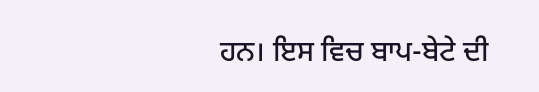ਹਨ। ਇਸ ਵਿਚ ਬਾਪ-ਬੇਟੇ ਦੀ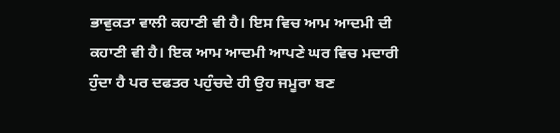ਭਾਵੁਕਤਾ ਵਾਲੀ ਕਹਾਣੀ ਵੀ ਹੈ। ਇਸ ਵਿਚ ਆਮ ਆਦਮੀ ਦੀ ਕਹਾਣੀ ਵੀ ਹੈ। ਇਕ ਆਮ ਆਦਮੀ ਆਪਣੇ ਘਰ ਵਿਚ ਮਦਾਰੀ ਹੁੰਦਾ ਹੈ ਪਰ ਦਫਤਰ ਪਹੁੰਚਦੇ ਹੀ ਉਹ ਜਮੂਰਾ ਬਣ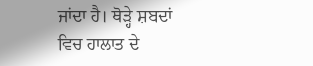ਜਾਂਦਾ ਹੈ। ਥੋੜ੍ਹੇ ਸ਼ਬਦਾਂ ਵਿਚ ਹਾਲਾਤ ਦੇ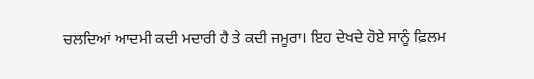ਚਲਦਿਆਂ ਆਦਮੀ ਕਦੀ ਮਦਾਰੀ ਹੈ ਤੇ ਕਦੀ ਜਮੂਰਾ। ਇਹ ਦੇਖਦੇ ਹੋਏ ਸਾਨੂੰ ਫ਼ਿਲਮ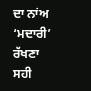ਦਾ ਨਾਂਅ ‘ਮਦਾਰੀ’ ਰੱਖਣਾ ਸਹੀ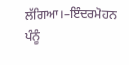ਲੱਗਿਆ।–ਇੰਦਰਮੋਹਨ ਪੰਨੂੰ